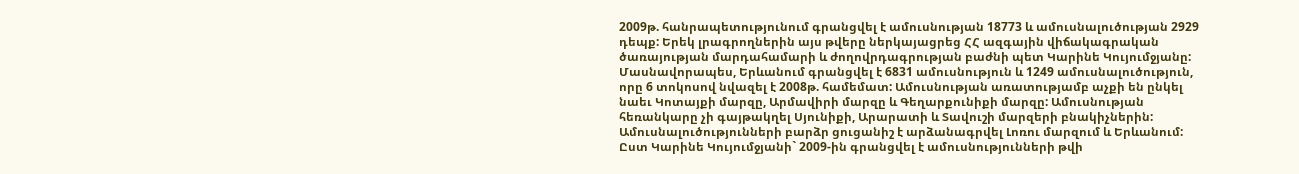2009թ. հանրապետությունում գրանցվել է ամուսնության 18773 և ամուսնալուծության 2929 դեպք: Երեկ լրագրողներին այս թվերը ներկայացրեց ՀՀ ազգային վիճակագրական ծառայության մարդահամարի և ժողովրդագրության բաժնի պետ Կարինե Կույումջյանը: Մասնավորապես, Երևանում գրանցվել է 6831 ամուսնություն և 1249 ամուսնալուծություն, որը 6 տոկոսով նվազել է 2008թ. համեմատ: Ամուսնության առատությամբ աչքի են ընկել նաեւ Կոտայքի մարզը, Արմավիրի մարզը և Գեղարքունիքի մարզը: Ամուսնության հեռանկարը չի գայթակղել Սյունիքի, Արարատի և Տավուշի մարզերի բնակիչներին: Ամուսնալուծությունների բարձր ցուցանիշ է արձանագրվել Լոռու մարզում և Երևանում: Ըստ Կարինե Կույումջյանի` 2009-ին գրանցվել է ամուսնությունների թվի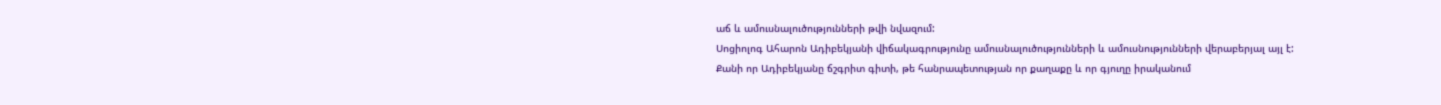աճ և ամուսնալուծությունների թվի նվազում:
Սոցիոլոգ Ահարոն Ադիբեկյանի վիճակագրությունը ամուսնալուծությունների և ամուսնությունների վերաբերյալ այլ է: Քանի որ Ադիբեկյանը ճշգրիտ գիտի, թե հանրապետության որ քաղաքը և որ գյուղը իրականում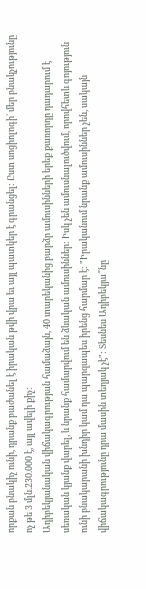որքան բնակիչ ունի, դրանք բաժանել է իրական թվի վրա եւ այլ պատկեր է գրանցել: Ըստ սոցիոլոգի` մեր բնակչությունը ոչ թե 3 մլն.230.000 է, այլ ավելի քիչ:
Ադիբեկյանական վիճակագրության համաձայն, 40 տարեկանից բարձր ամուսինների երեք քառորդը դադարում է սեռական կյանք վարել, և նրանք համարվում են ձևական ամուսիններ: Իսկ չեն ամուսնալուծվում, որովհետև գոյություն ունի բնակարանի խնդիր կամ դա պարզապես իրենց հարմար է: "Իրականում նրանք ամուսիններ չեն, սակայն վիճակագրությունը դրա մասին տեղյակ չէ": Տեսնես Ադիբեկյա՞նը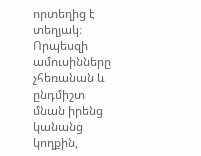որտեղից է տեղյակ։
Որպեսզի ամուսինները չհեռանան և ընդմիշտ մնան իրենց կանանց կողքին,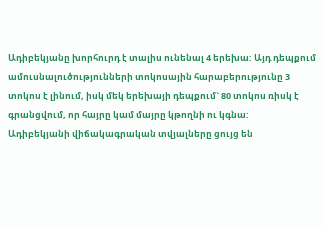Ադիբեկյանը խորհուրդ է տալիս ունենալ 4 երեխա: Այդ դեպքում ամուսնալուծությունների տոկոսային հարաբերությունը 3 տոկոս է լինում, իսկ մեկ երեխայի դեպքում` 80 տոկոս ռիսկ է գրանցվում, որ հայրը կամ մայրը կթողնի ու կգնա:
Ադիբեկյանի վիճակագրական տվյալները ցույց են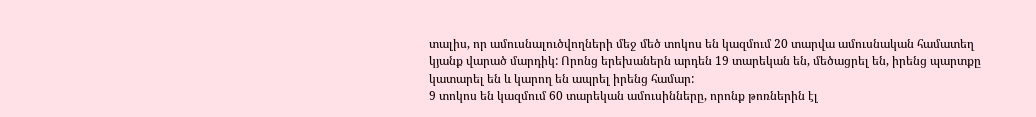տալիս, որ ամուսնալուծվողների մեջ մեծ տոկոս են կազմում 20 տարվա ամուսնական համատեղ կյանք վարած մարդիկ: Որոնց երեխաներն արդեն 19 տարեկան են, մեծացրել են, իրենց պարտքը կատարել են և կարող են ապրել իրենց համար:
9 տոկոս են կազմում 60 տարեկան ամուսինները, որոնք թոռներին էլ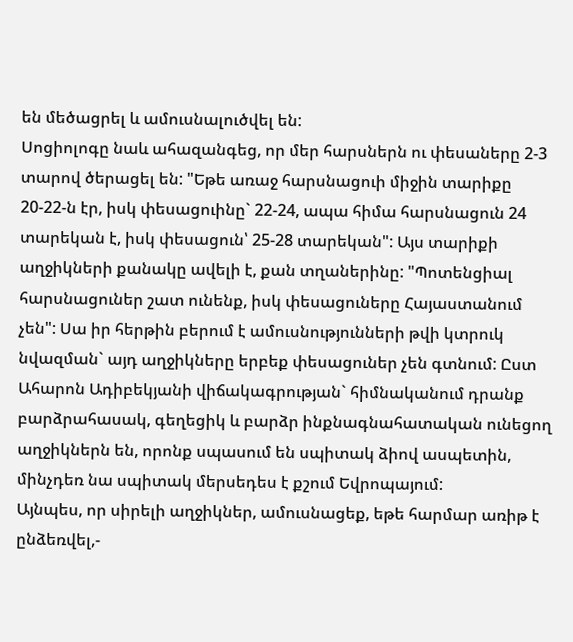են մեծացրել և ամուսնալուծվել են:
Սոցիոլոգը նաև ահազանգեց, որ մեր հարսներն ու փեսաները 2-3 տարով ծերացել են: "Եթե առաջ հարսնացուի միջին տարիքը 20-22-ն էր, իսկ փեսացուինը` 22-24, ապա հիմա հարսնացուն 24 տարեկան է, իսկ փեսացուն՝ 25-28 տարեկան": Այս տարիքի աղջիկների քանակը ավելի է, քան տղաներինը: "Պոտենցիալ հարսնացուներ շատ ունենք, իսկ փեսացուները Հայաստանում չեն": Սա իր հերթին բերում է ամուսնությունների թվի կտրուկ նվազման` այդ աղջիկները երբեք փեսացուներ չեն գտնում: Ըստ Ահարոն Ադիբեկյանի վիճակագրության` հիմնականում դրանք բարձրահասակ, գեղեցիկ և բարձր ինքնագնահատական ունեցող աղջիկներն են, որոնք սպասում են սպիտակ ձիով ասպետին, մինչդեռ նա սպիտակ մերսեդես է քշում Եվրոպայում:
Այնպես, որ սիրելի աղջիկներ, ամուսնացեք, եթե հարմար առիթ է ընձեռվել,-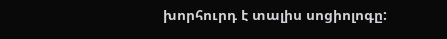խորհուրդ է տալիս սոցիոլոգը: